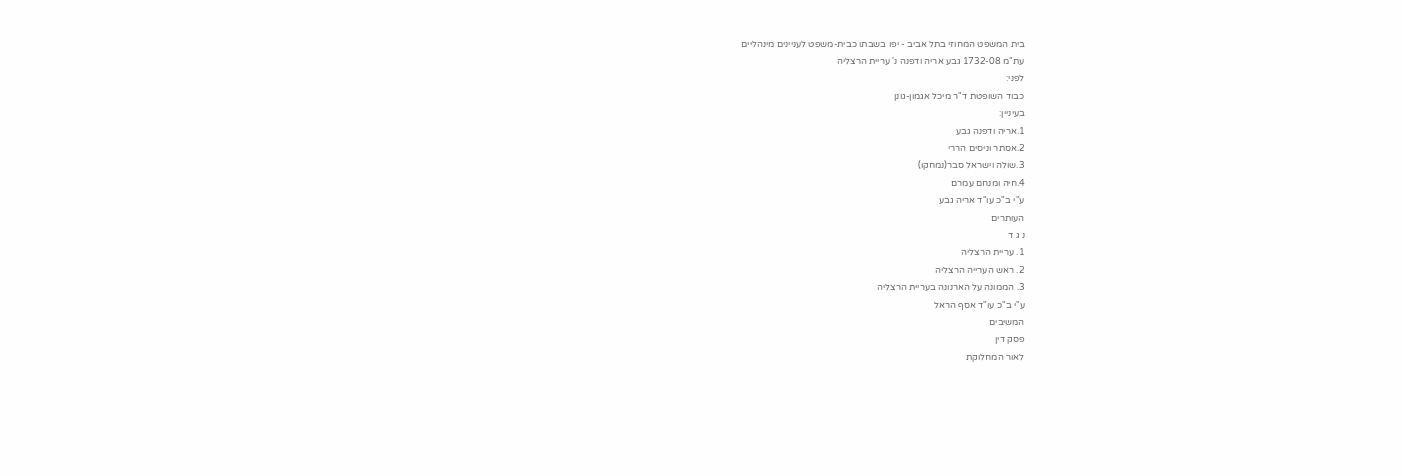בית המשפט המחוזי בתל אביב - יפו בשבתו כבית-משפט לעניינים מינהליים
עת"מ 1732-08 גבע אריה ודפנה נ' עריית הרצליה
לפני:
כבוד השופטת ד"ר מיכל אגמון-גונן
בעיניין:
1.אריה ודפנה גבע
2.אסתר וניסים הררי
3.שולה וישראל סבר(נמחקו)
4.חיה ומנחם עמרם
ע"י ב"כ עו"ד אריה גבע
העותרים
נ ג ד
1. עריית הרצליה
2. ראש הערייה הרצליה
3. הממונה על הארנונה בעריית הרצליה
ע"י ב"כ עו"ד אסף הראל
המשיבים
פסק דין
לאור המחלוקת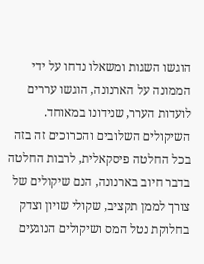הוגשו השגות ומשאלו נדחו על ידי הממונה על הארנונה, הוגשו עררים לועדות הערר, שנידונו במאוחד.
השיקולים השלובים והכרוכים זה בזה בכל החלטה פיסקאלית, לרבות החלטה בדבר חיוב בארנונה, הנם שיקולים של צורך לממן תקציב, שקולי שויון וצדק בחלוקת נטל המס ושיקולים הנוגעים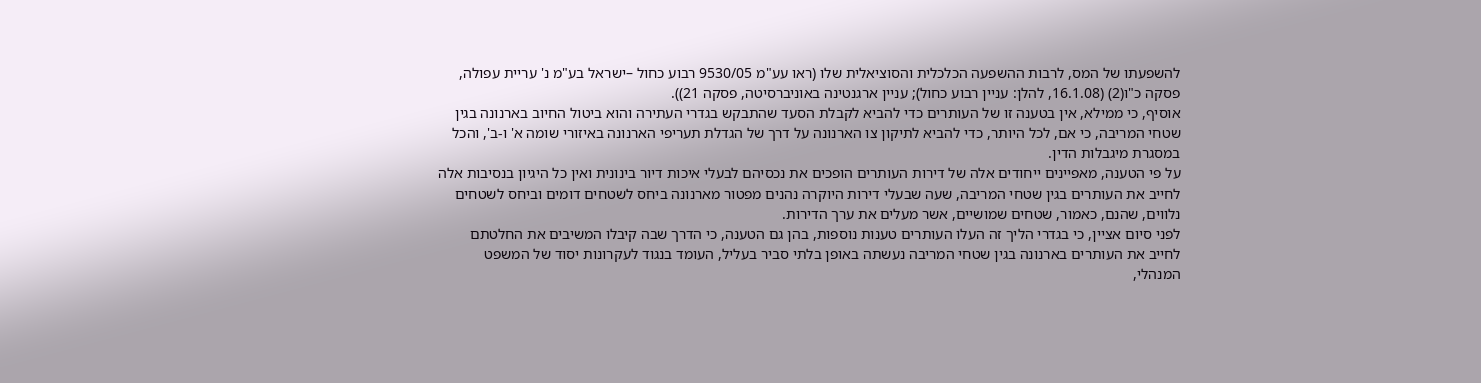להשפעתו של המס, לרבות ההשפעה הכלכלית והסוציאלית שלו (ראו עע"מ 9530/05 רבוע כחול –ישראל בע"מ נ' עריית עפולה, פסקה כ"ו(2) (16.1.08, להלן: עניין רבוע כחול); עניין ארגנטינה באוניברסיטה, פסקה 21)).
אוסיף, כי ממילא, אין בטענה זו של העותרים כדי להביא לקבלת הסעד שהתבקש בגדרי העתירה והוא ביטול החיוב בארנונה בגין שטחי המריבה, כי אם, לכל היותר, כדי להביא לתיקון צו הארנונה על דרך של הגדלת תעריפי הארנונה באיזורי שומה א' ו-ב', והכל במסגרת מיגבלות הדין.
על פי הטענה, מאפיינים ייחודים אלה של דירות העותרים הופכים את נכסיהם לבעלי איכות דיור בינונית ואין כל היגיון בנסיבות אלה לחייב את העותרים בגין שטחי המריבה, שעה שבעלי דירות היוקרה נהנים מפטור מארנונה ביחס לשטחים דומים וביחס לשטחים נלווים, שהנם, כאמור, שטחים שמושיים, אשר מעלים את ערך הדירות.
לפני סיום אציין, כי בגדרי הליך זה העלו העותרים טענות נוספות, בהן גם הטענה, כי הדרך שבה קיבלו המשיבים את החלטתם לחייב את העותרים בארנונה בגין שטחי המריבה נעשתה באופן בלתי סביר בעליל, העומד בנגוד לעקרונות יסוד של המשפט המנהלי,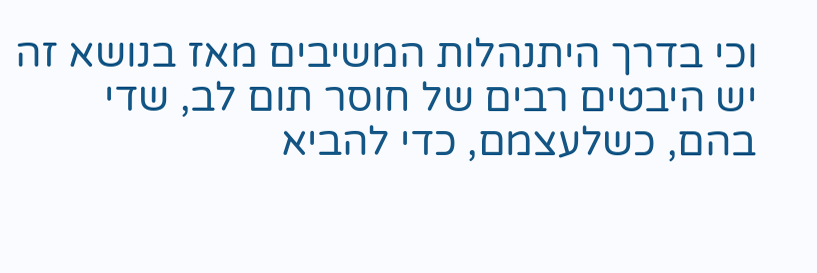וכי בדרך היתנהלות המשיבים מאז בנושא זה יש היבטים רבים של חוסר תום לב, שדי בהם, כשלעצמם, כדי להביא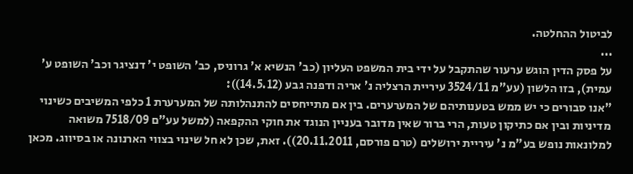לביטול ההחלטה.
...
על פסק הדין הוגש ערעור שהתקבל על ידי בית המשפט העליון (כב' הנשיא א' גרוניס, כב' השופט י' דנציגר וכב' השופט ע' עמית), בזו הלשון (עע"מ 3524/11 עיריית הרצליה נ' אריה ודפנה גבע (14.5.12)):
"אנו סבורים כי יש ממש בטענותיהם של המערערים. בין אם מתייחסים להתנהלותה של המערערת 1 כלפי המשיבים כשינוי מדיניות ובין אם כתיקון טעות, הרי ברור שאין מדובר בעניין הנוגד את חוקי ההקפאה (למשל עע"ם 7518/09 משואה למלונאות נופש בע"מ נ' עיריית ירושלים (טרם פורסם, 20.11.2011)). זאת, שכן לא חל שינוי בצווי הארנונה או בסיווג. מכאן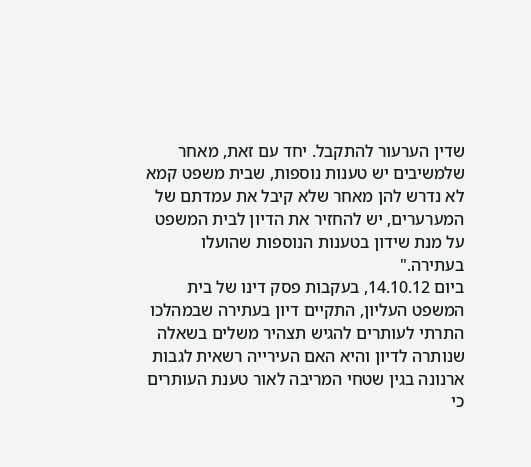שדין הערעור להתקבל. יחד עם זאת, מאחר שלמשיבים יש טענות נוספות, שבית משפט קמא לא נדרש להן מאחר שלא קיבל את עמדתם של המערערים, יש להחזיר את הדיון לבית המשפט על מנת שידון בטענות הנוספות שהועלו בעתירה."
ביום 14.10.12, בעקבות פסק דינו של בית המשפט העליון, התקיים דיון בעתירה שבמהלכו התרתי לעותרים להגיש תצהיר משלים בשאלה שנותרה לדיון והיא האם העירייה רשאית לגבות ארנונה בגין שטחי המריבה לאור טענת העותרים כי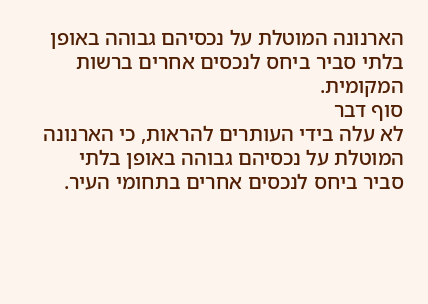הארנונה המוטלת על נכסיהם גבוהה באופן בלתי סביר ביחס לנכסים אחרים ברשות המקומית.
סוף דבר
לא עלה בידי העותרים להראות, כי הארנונה המוטלת על נכסיהם גבוהה באופן בלתי סביר ביחס לנכסים אחרים בתחומי העיר.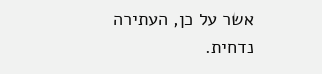אשר על כן, העתירה נדחית.